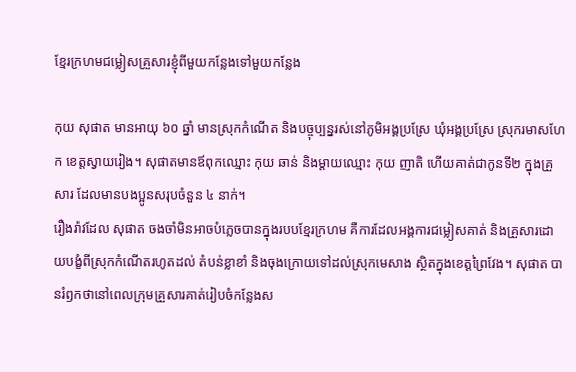ខ្មែរក្រហមជម្លៀសគ្រួសារខ្ញុំពីមួយកន្លែងទៅមួយកន្លែង

កុយ សុផាត មានអាយុ ៦០ ឆ្នាំ មានស្រុកកំណើត និងបច្ចុប្បន្នរស់នៅភូមិអង្គប្រស្រែ ឃុំអង្គប្រស្រែ ស្រុករមាសហែក ខេត្តស្វាយរៀង។ សុផាតមានឪពុកឈ្មោះ កុយ ឆាន់ និងម្តាយឈ្មោះ កុយ ញាតិ ហើយគាត់ជាកូនទី២ ក្នុងគ្រួសារ ដែលមានបងប្អូនសរុបចំនួន ៤ នាក់។
រឿងរ៉ាវដែល សុផាត ចងចាំមិនអាចបំភ្លេចបានក្នុងរបបខ្មែរក្រហម គឺការដែលអង្គការជម្លៀសគាត់ និងគ្រួសារដោយបង្ខំពីស្រុកកំណើតរហូតដល់ តំបន់ខ្លាខាំ និងចុងក្រោយទៅដល់ស្រុកមេសាង ស្ថិតក្នុងខេត្តព្រៃវែង។ សុផាត បានរំឭកថានៅពេលក្រុមគ្រួសារគាត់រៀបចំកន្លែងស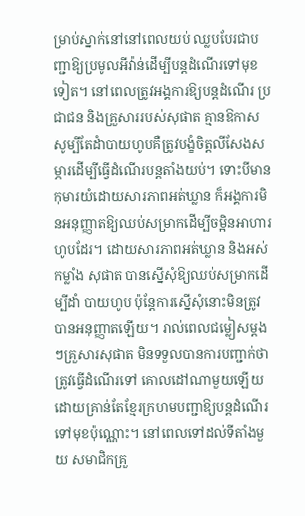ម្រាប់ស្នាក់នៅនៅពេលយប់ ឈ្លបបែរជាបញ្ជាឱ្យប្រមូលអីវ៉ាន់ដើម្បីបន្តដំណើរទៅមុខទៀត។ នៅពេលត្រូវអង្គការឱ្យបន្តដំណើរ ប្រជាជន និងគ្រួសាររបស់សុផាត គ្មានឱកាសសូម្បីតែដំាបាយហូបគឺត្រូវបង្ខំចិត្តលីសែងសម្ភារដើម្បីធ្វើដំណើរបន្តតាំងយប់។ ទោះបីមានកុមារយំដោយសារភាពអត់ឃ្លាន ក៏អង្គការមិនអនុញ្ញាតឱ្យឈប់សម្រាកដើម្បីចម្អិនអាហារហូបដែរ។ ដោយសារភាពអត់ឃ្លាន និងអស់កម្លាំង សុផាត បានស្នើសុំឱ្យឈប់សម្រាកដើម្បីដាំ បាយហូប ប៉ុន្តែការស្នើសុំនោះមិនត្រូវបានអនុញ្ញាតឡើយ។ រាល់ពេលជម្លៀសម្តងៗគ្រួសារសុផាត មិនទទួលបានការបញ្ជាក់ថាត្រូវធ្វើដំណើរទៅ គោលដៅណាមួយឡើយ ដោយគ្រាន់តែខ្មែរក្រហមបញ្ជាឱ្យបន្តដំណើរទៅមុខប៉ុណ្ណោះ។ នៅពេលទៅដល់ទីតាំងមួយ សមាជិកគ្រួ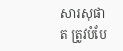សារសុផាត ត្រូវបំបែ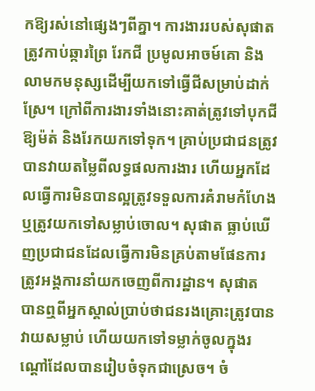កឱ្យរស់នៅផ្សេងៗពីគ្នា។ ការងាររបស់សុផាត ត្រូវកាប់ឆ្ការព្រៃ រែកជី ប្រមូលអាចម៍គោ និងលាមកមនុស្សដើម្បីយកទៅធ្វើជីសម្រាប់ដាក់ស្រែ។ ក្រៅពីការងារទាំងនោះគាត់ត្រូវទៅបុកជីឱ្យម៉ត់ និងរែកយកទៅទុក។ គ្រាប់ប្រជាជនត្រូវបានវាយតម្លៃពីលទ្ធផលការងារ ហើយអ្នកដែលធ្វើការមិនបានល្អត្រូវទទួលការគំរាមកំហែង ឬត្រូវយកទៅសម្លាប់ចោល។ សុផាត ធ្លាប់ឃើញប្រជាជនដែលធ្វើការមិនគ្រប់តាមផែនការត្រូវអង្គការនាំយកចេញពីការដ្ឋាន។ សុផាត បានឮពីអ្នកស្គាល់ប្រាប់ថាជនរងគ្រោះត្រូវបានវាយសម្លាប់ ហើយយកទៅទម្លាក់ចូលក្នុងរណ្តៅដែលបានរៀបចំទុកជាស្រេច។ ចំ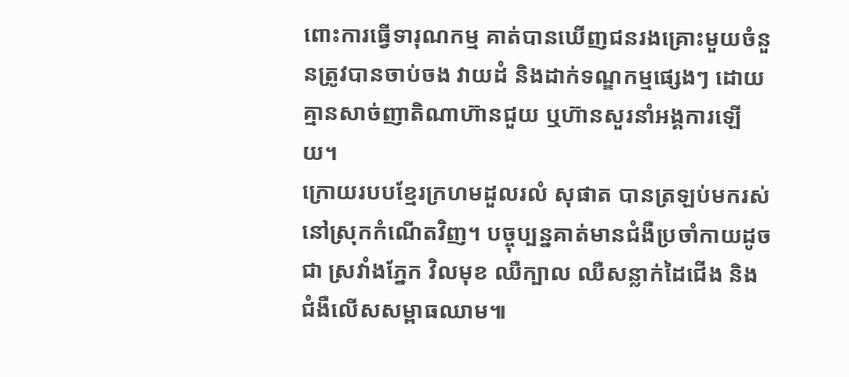ពោះការធ្វើទារុណកម្ម គាត់បានឃើញជនរងគ្រោះមួយចំនួនត្រូវបានចាប់ចង វាយដំ និងដាក់ទណ្ឌកម្មផ្សេងៗ ដោយគ្មានសាច់ញាតិណាហ៊ានជួយ ឬហ៊ានសួរនាំអង្គការឡើយ។
ក្រោយរបបខ្មែរក្រហមដួលរលំ សុផាត បានត្រឡប់មករស់នៅស្រុកកំណើតវិញ។ បច្ចុប្បន្នគាត់មានជំងឺប្រចាំកាយដូចជា ស្រវាំងភ្នែក វិលមុខ ឈឺក្បាល ឈឺសន្លាក់ដៃជើង និងជំងឺលើសសម្ពាធឈាម៕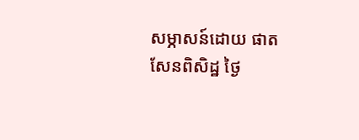សម្ភាសន៍ដោយ ផាត សែនពិសិដ្ឋ ថ្ងៃ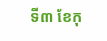ទី៣ ខែកុ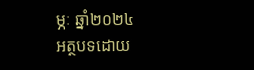ម្ភៈ ឆ្នាំ២០២៤
អត្ថបទដោយ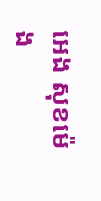អេង សុខម៉េង